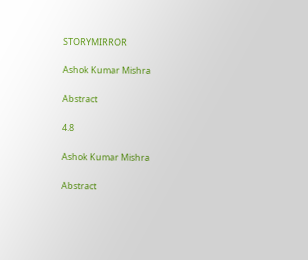STORYMIRROR

Ashok Kumar Mishra

Abstract

4.8

Ashok Kumar Mishra

Abstract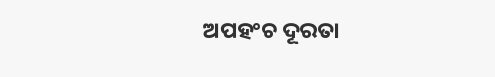ଅପହଂଚ ଦୂରତା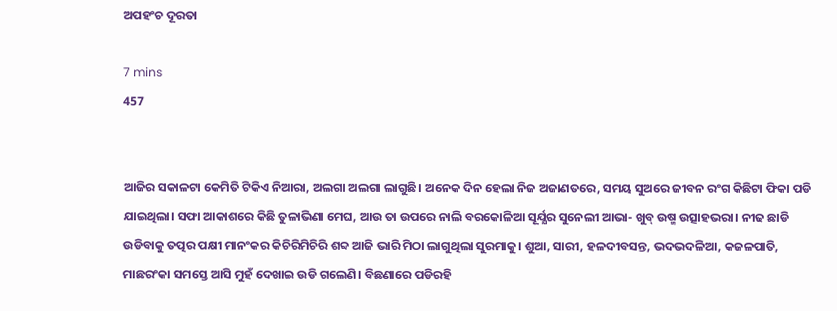ଅପହଂଚ ଦୂରତା

7 mins
457


ଆଜିର ସକାଳଟା କେମିତି ଟିକିଏ ନିଆରା, ଅଲଗା ଅଲଗା ଲାଗୁଛି। ଅନେକ ଦିନ ହେଲା ନିଜ ଅଜାଣତରେ, ସମୟ ସୁଅରେ ଜୀବନ ରଂଗ କିଛିଟା ଫିକା ପଡି ଯାଇଥିଲା। ସଫା ଆକାଶରେ କିଛି ତୁଳାଭିଣା ମେଘ, ଆଉ ତା ଉପରେ ନାଲି ବରକୋଳିଆ ସୂର୍ଯ୍ଯର ସୁନେଲୀ ଆଭା- ଖୁବ୍ ଉଷ୍ମ ଉତ୍ସାହଭରା। ନୀଢ ଛାଡି ଉଡିବାକୁ ତତ୍ପର ପକ୍ଷୀ ମାନଂକର କିଚିରିମିଚିରି ଶବ୍ଦ ଆଜି ଭାରି ମିଠା ଲାଗୁଥିଲା ସୁରମାକୁ। ଶୁଆ, ସାରୀ, ହଳଦୀବସନ୍ତ, ଭଦଭଦଳିଆ, କଜଳପାତି, ମାଛରଂକା ସମସ୍ତେ ଆସି ମୁହଁ ଦେଖାଇ ଉଡି ଗଲେଣି। ବିଛଣାରେ ପଡିରହି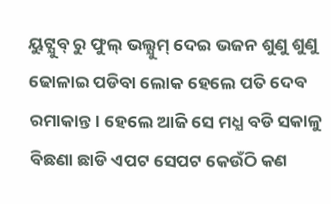ୟୁଟ୍ଯୁବ୍ ରୁ ଫୁଲ୍ ଭଲ୍ଯୁମ୍ ଦେଇ ଭଜନ ଶୁଣୁ ଶୁଣୁ ଢୋଳାଇ ପଡିବା ଲୋକ ହେଲେ ପତି ଦେବ ରମାକାନ୍ତ। ହେଲେ ଆଜି ସେ ମଧ୍ଯ ବଡି ସକାଳୁ ବିଛଣା ଛାଡି ଏପଟ ସେପଟ କେଉଁଠି କଣ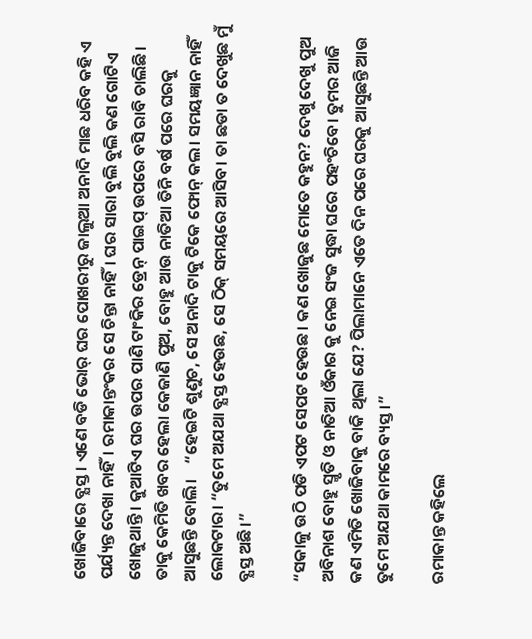ଖୋଜିବାରେ ବ୍ଯସ୍ତ। ଏଣେ ବଡି ଭୋର୍ ଘର ପୋଖରୀରୁ ଜାଲୁଆ ଅନାଦି ମାଛ ଧରିବ କହି ଏ ପର୍ଯ୍ୟନ୍ତ ଦେଖା ନାହିଁ। ରମାକାନ୍ତଂକର ସେ ଚିନ୍ତା ନାହିଁ। ଘର ସାରା ବୁଲି ବୁଲି କଣ ଗୋଟିଏ ଖୋଜୁଥାନ୍ତି। କୁଆଟିଏ ଘର ଉପର ପାଣି ଟାଂକିର ଡ୍ରେନ୍ ପାଇପ୍ ଉପରେ ବସି ରାବି ଚାଲିଛି। ତାକୁ କେମିତି ଖବର ହେଲା କେଜାଣି ପୁଅ, ବୋହୁ ଆଉ ନାତିଆ ତିନି ବର୍ଷ ପରେ ଘରକୁ ଆସୁଛନ୍ତି ବୋଲି।    “ହେଇଟି ଶୁଣୁଚ, ସେ ଅନାଦି ଟାକୁ ଟିକେ ଫୋନ୍ କଲ। ସମୟଜ୍ଞାନ ନାହିଁ ଲୋକଟାର। “ତୁମେ ଅଯଥା ବ୍ଯସ୍ତ ହେଉଛ, ସେ ଠିକ୍ ସମୟରେ ଆସିବ। ତା ଛଡା ତ ଦେଖୁଛ ମୁଁ ବ୍ଯସ୍ତ ଅଛି।”

“ସକାଳୁ ଉଠି ପଡି ଏପଟ ସେପଟ ହେଉଛ। କଣ ଖୋଜୁଛ ମୋତେ କହୁନ? ଦେଖୁ ଦେଖୁ ପୁଅ ଅବିନାଶ ବୋହୁ ସ୍ମୃତି ଓ ନାତିଆ ଓଁକାର କୁ ନେଇ ସଂଜ ସୁଦ୍ଧା ଘରେ ପହଂଚିବେ। ତୁମର ଆଜି କଣ ଏମିତି ଖୋଜିବାକୁ ବାକି ଥିଲା ଯେ? ପିଲାମାନେ ଏତେ ଦିନ ପରେ ଘରକୁ ଆସୁଛନ୍ତି ଆଉ ତୁମେ ଅଯଥା କାମରେ ବ୍ୟସ୍ତ।”

ରମାକାନ୍ତ କହିଲେ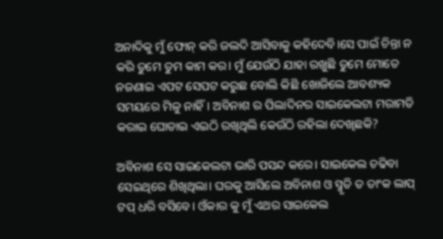ଅନାଦିକୁ ମୁଁ ଫୋନ୍ କରି ଜଲଦି ଆସିବାକୁ କହିଦେବି।ସେ ପାଇଁ ଚିନ୍ତା ନ କରି ତୁମେ ତୁମ କାମ କର। ମୁଁ ଯେଉଁଠି ଯାହା ରଖୁଛି ତୁମେ ମୋତେ ନଜଣାଇ ଏପଟ ସେପଟ କରୁଛ ବୋଲି କିଛି ଖୋଜିଲେ ଆବଶ୍ୟକ ସମୟରେ ମିଳୁ ନାହିଁ। ଅବିନାଶ ର ପିଲାଦିନର ସାଇକେଲଟା ମରାମତି କରାଇ ଘୋଡାଇ ଏଇଠି ରଖିଥିଲି କେଉଁଠି ରହିଲା ଦେଖିଛକି?

ଅବିନାଶ ସେ ସାଇକେଲଟା ଭାରି ପସନ୍ଦ କରେ। ସାଇକେଲ ଚଢିବା ସେଇଥିରେ ଶିଖିଥିଲା। ଘରକୁ ଆସିଲେ ଅବିନାଶ ଓ ସ୍ମୃତି ତ ତାଂକ ଲାପ୍ ଟପ୍ ଧରି ବସିବେ। ଓଁକାର କୁ ମୁଁ ଏଥର ସାଇକେଲ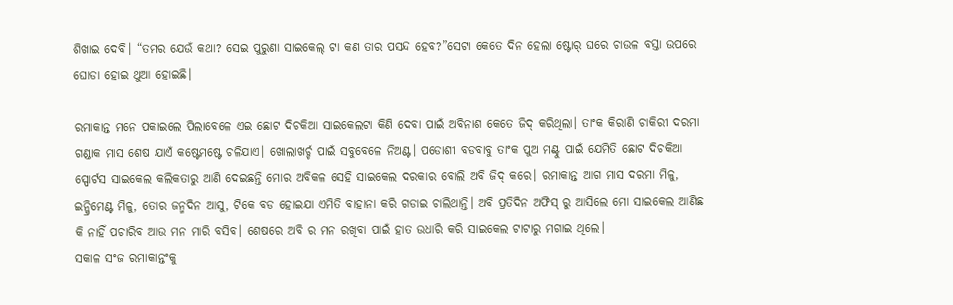ଶିଖାଇ ଦେବି। “ତମର ଯେଉଁ କଥା? ସେଇ ପୁରୁଣା ସାଇକେଲ୍ ଟା କଣ ତାର ପସନ୍ଦ ହେବ?”ସେଟା କେତେ ଦିନ ହେଲା ଷ୍ଟୋର୍ ଘରେ ଚାଉଳ ବସ୍ତା ଉପରେ ଘୋଡା ହୋଇ ଥୁଆ ହୋଇଛି।

ରମାକାନ୍ତ ମନେ ପକାଇଲେ ପିଲାବେଳେ ଏଇ ଛୋଟ ଦିଚକିଆ ସାଇକେଲଟା କିଣି ଦେବା ପାଇଁ ଅବିନାଶ କେତେ ଜିଦ୍ କରିଥିଲା। ତାଂକ କିରାଣି ଚାକିରୀ ଦରମା ଗଣ୍ଡାକ ମାସ ଶେଷ ଯାଏଁ କଷ୍ଟେମଷ୍ଟେ ଚଳିଯାଏ। ଖୋଲାଖର୍ଚ୍ଚ ପାଇଁ ସବୁବେଳେ ନିଅଣ୍ଟ। ପଡୋଶୀ ବଡବାବୁ ତାଂକ ପୁଅ ମଣ୍ଟୁ ପାଇଁ ଯେମିତି ଛୋଟ ଦିଚକିଆ ସ୍ପୋର୍ଟସ ସାଇକେଲ କଲିକତାରୁ ଆଣି ଦେଇଛନ୍ତି ମୋର ଅବିକଳ ସେହି ସାଇକେଲ ଦରକାର ବୋଲି ଅବି ଜିଦ୍ କରେ। ରମାକାନ୍ତ ଆଗ ମାସ ଦରମା ମିଳୁ, ଇନ୍କ୍ରିମେଣ୍ଟ ମିଳୁ, ତୋର ଜନ୍ମଦିନ ଆସୁ, ଟିକେ ବଡ ହୋଇଯା ଏମିତି ବାହାନା କରି ଗଡାଇ ଚାଲିଥାନ୍ତି। ଅବି ପ୍ରତିଦିନ ଅଫିସ୍ ରୁ ଆସିଲେ ମୋ ସାଇକେଲ ଆଣିଛ କି ନାହିଁ ପଚାରିବ ଆଉ ମନ ମାରି ବସିବ। ଶେଷରେ ଅବି ର ମନ ରଖିବା ପାଇଁ ହାତ ଉଧାରି କରି ସାଇକେଲ ଟାଟାରୁ ମଗାଇ ଥିଲେ।                    ସକାଳ ସଂଜ ରମାକାନ୍ତଂକୁ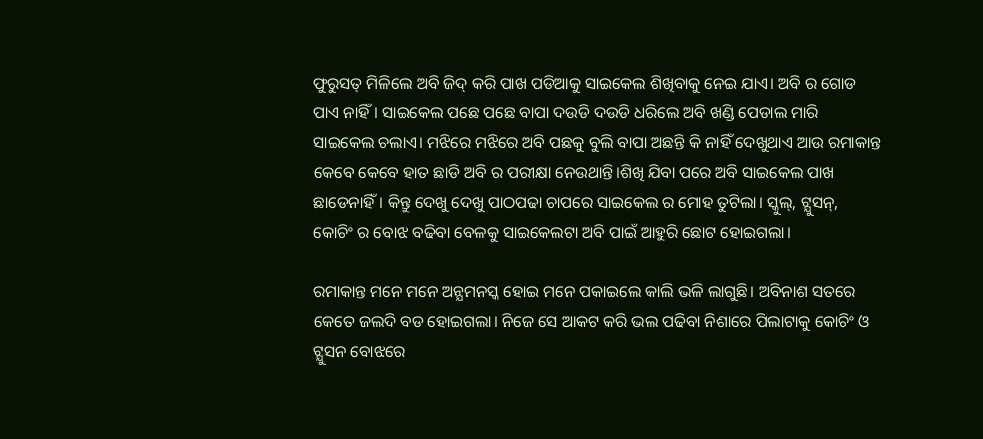ଫୁରୁସତ୍ ମିଳିଲେ ଅବି ଜିଦ୍ କରି ପାଖ ପଡିଆକୁ ସାଇକେଲ ଶିଖିବାକୁ ନେଇ ଯାଏ। ଅବି ର ଗୋଡ ପାଏ ନାହିଁ। ସାଇକେଲ ପଛେ ପଛେ ବାପା ଦଉଡି ଦଉଡି ଧରିଲେ ଅବି ଖଣ୍ଡି ପେଡାଲ ମାରି ସାଇକେଲ ଚଲାଏ। ମଝିରେ ମଝିରେ ଅବି ପଛକୁ ବୁଲି ବାପା ଅଛନ୍ତି କି ନାହିଁ ଦେଖୁଥାଏ ଆଉ ରମାକାନ୍ତ କେବେ କେବେ ହାତ ଛାଡି ଅବି ର ପରୀକ୍ଷା ନେଉଥାନ୍ତି।ଶିଖି ଯିବା ପରେ ଅବି ସାଇକେଲ ପାଖ ଛାଡେନାହିଁ। କିନ୍ତୁ ଦେଖୁ ଦେଖୁ ପାଠପଢା ଚାପରେ ସାଇକେଲ ର ମୋହ ତୁଟିଲା। ସ୍କୁଲ୍, ଟ୍ଯୁସନ୍, କୋଚିଂ ର ବୋଝ ବଢିବା ବେଳକୁ ସାଇକେଲଟା ଅବି ପାଇଁ ଆହୁରି ଛୋଟ ହୋଇଗଲା।

ରମାକାନ୍ତ ମନେ ମନେ ଅନ୍ଯମନସ୍କ ହୋଇ ମନେ ପକାଇଲେ କାଲି ଭଳି ଲାଗୁଛି। ଅବିନାଶ ସତରେ କେତେ ଜଲଦି ବଡ ହୋଇଗଲା। ନିଜେ ସେ ଆକଟ କରି ଭଲ ପଢିବା ନିଶାରେ ପିଲାଟାକୁ କୋଚିଂ ଓ ଟ୍ଯୁସନ ବୋଝରେ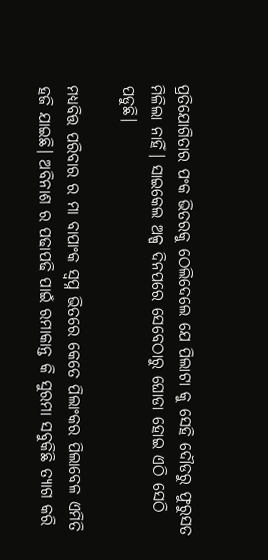ପ୍ରତିଯୋଗିତାର ପଂକ ଭିତରକୁ ଠେଲିଦେଲେ ଯେ ପିଲାଟା କୁ ସେହି ଦୌଡରୁ ଫୁରୁସତ ମିଳିଲା ନାହିଁ। ସାଇକେଲ ଅଳ୍ପ ଦିନପରେ ସେବେଠାରୁ ଘୋଡା ହୋଇ ଏଠି ସେଠି ପଡୁଛି।

ମଧ୍ଯବିତ୍ତ ପରିବାର ର ମା ବାପାଂକ ସ୍ବପ୍ନ ଭିତରେ କେତେ ପିଲାଂକର ପିଲାବେଳ ଏମିତି ହଜି ଯାଇଛି। ଅବିନାଶ ର ପଢାପଢି ପାଇଁ ରମାକାନ୍ତ କି ସୁରମା ସବୁକିଛି ତ୍ୟାଗ କରି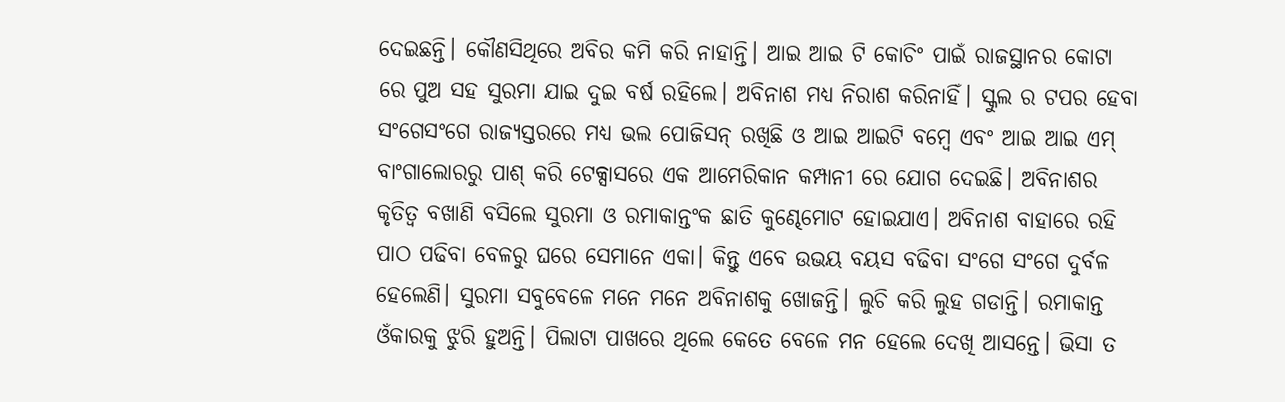ଦେଇଛନ୍ତି। କୌଣସିଥିରେ ଅବିର କମି କରି ନାହାନ୍ତି। ଆଇ ଆଇ ଟି କୋଚିଂ ପାଇଁ ରାଜସ୍ଥାନର କୋଟା ରେ ପୁଅ ସହ ସୁରମା ଯାଇ ଦୁଇ ବର୍ଷ ରହିଲେ। ଅବିନାଶ ମଧ୍ଯ ନିରାଶ କରିନାହିଁ। ସ୍କୁଲ ର ଟପର ହେବା ସଂଗେସଂଗେ ରାଜ୍ଯସ୍ତରରେ ମଧ୍ଯ ଭଲ ପୋଜିସନ୍ ରଖିଛି ଓ ଆଇ ଆଇଟି ବମ୍ବେ ଏବଂ ଆଇ ଆଇ ଏମ୍ ବାଂଗାଲୋରରୁ ପାଶ୍ କରି ଟେକ୍ସାସରେ ଏକ ଆମେରିକାନ କମ୍ପାନୀ ରେ ଯୋଗ ଦେଇଛି। ଅବିନାଶର କୃତିତ୍ବ ବଖାଣି ବସିଲେ ସୁରମା ଓ ରମାକାନ୍ତଂକ ଛାତି କୁଣ୍ଢେମୋଟ ହୋଇଯାଏ। ଅବିନାଶ ବାହାରେ ରହି ପାଠ ପଢିବା ବେଳରୁ ଘରେ ସେମାନେ ଏକା। କିନ୍ତୁ ଏବେ ଉଭୟ ବୟସ ବଢିବା ସଂଗେ ସଂଗେ ଦୁର୍ବଳ ହେଲେଣି। ସୁରମା ସବୁବେଳେ ମନେ ମନେ ଅବିନାଶକୁ ଖୋଜନ୍ତି। ଲୁଚି କରି ଲୁହ ଗଡାନ୍ତି। ରମାକାନ୍ତ ଓଁକାରକୁ ଝୁରି ହୁଅନ୍ତି। ପିଲାଟା ପାଖରେ ଥିଲେ କେତେ ବେଳେ ମନ ହେଲେ ଦେଖି ଆସନ୍ତେ। ଭିସା ତ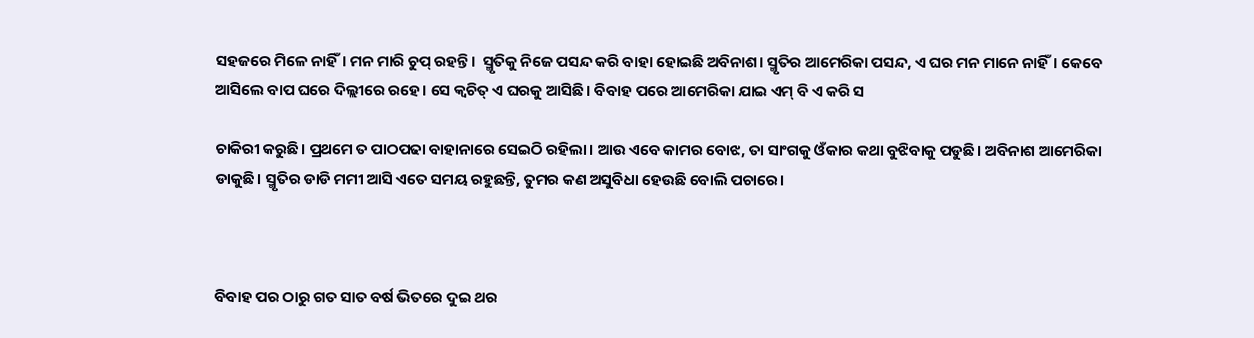ସହଜରେ ମିଳେ ନାହିଁ। ମନ ମାରି ଚୁପ୍ ରହନ୍ତି।  ସ୍ମୃତିକୁ ନିଜେ ପସନ୍ଦ କରି ବାହା ହୋଇଛି ଅବିନାଶ। ସ୍ମୃତିର ଆମେରିକା ପସନ୍ଦ, ଏ ଘର ମନ ମାନେ ନାହିଁ। କେବେ ଆସିଲେ ବାପ ଘରେ ଦିଲ୍ଲୀରେ ରହେ। ସେ କ୍ବଚିତ୍ ଏ ଘରକୁ ଆସିଛି। ବିବାହ ପରେ ଆମେରିକା ଯାଇ ଏମ୍ ବି ଏ କରି ସ

ଚାକିରୀ କରୁଛି। ପ୍ରଥମେ ତ ପାଠପଢା ବାହାନାରେ ସେଇଠି ରହିଲା। ଆଉ ଏବେ କାମର ବୋଝ, ତା ସାଂଗକୁ ଓଁକାର କଥା ବୁଝିବାକୁ ପଡୁଛି। ଅବିନାଶ ଆମେରିକା ଡାକୁଛି। ସ୍ମୃତିର ଡାଡି ମମୀ ଆସି ଏତେ ସମୟ ରହୁଛନ୍ତି, ତୁମର କଣ ଅସୁବିଧା ହେଉଛି ବୋଲି ପଚାରେ।



ବିବାହ ପର ଠାରୁ ଗତ ସାତ ବର୍ଷ ଭିତରେ ଦୁଇ ଥର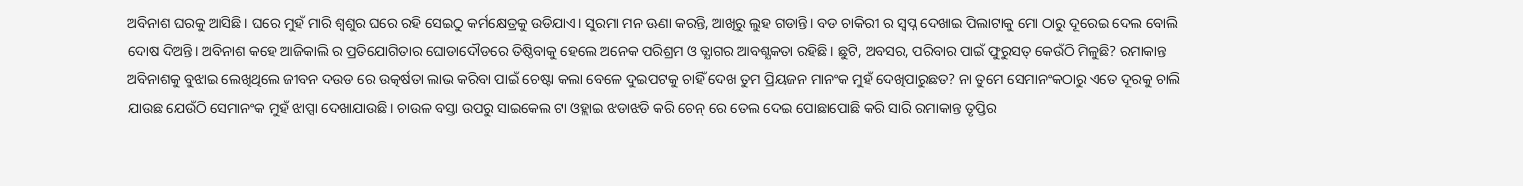ଅବିନାଶ ଘରକୁ ଆସିଛି। ଘରେ ମୁହଁ ମାରି ଶ୍ବଶୁର ଘରେ ରହି ସେଇଠୁ କର୍ମକ୍ଷେତ୍ରକୁ ଉଡିଯାଏ। ସୁରମା ମନ ଊଣା କରନ୍ତି, ଆଖିରୁ ଲୁହ ଗଡାନ୍ତି। ବଡ ଚାକିରୀ ର ସ୍ବପ୍ନ ଦେଖାଇ ପିଲାଟାକୁ ମୋ ଠାରୁ ଦୂରେଇ ଦେଲ ବୋଲି ଦୋଷ ଦିଅନ୍ତି। ଅବିନାଶ କହେ ଆଜିକାଲି ର ପ୍ରତିଯୋଗିତାର ଘୋଡାଦୌଡରେ ତିଷ୍ଠିବାକୁ ହେଲେ ଅନେକ ପରିଶ୍ରମ ଓ ତ୍ଯାଗର ଆବଶ୍ଯକତା ରହିଛି। ଛୁଟି, ଅବସର, ପରିବାର ପାଇଁ ଫୁରୁସତ୍ କେଉଁଠି ମିଳୁଛି? ରମାକାନ୍ତ ଅବିନାଶକୁ ବୁଝାଇ ଲେଖିଥିଲେ ଜୀବନ ଦଉଡ ରେ ଉତ୍କର୍ଷତା ଲାଭ କରିବା ପାଇଁ ଚେଷ୍ଟା କଲା ବେଳେ ଦୁଇପଟକୁ ଚାହିଁ ଦେଖ ତୁମ ପ୍ରିୟଜନ ମାନଂକ ମୁହଁ ଦେଖିପାରୁଛତ? ନା ତୁମେ ସେମାନଂକଠାରୁ ଏତେ ଦୂରକୁ ଚାଲି ଯାଉଛ ଯେଉଁଠି ସେମାନଂକ ମୁହଁ ଝାପ୍ସା ଦେଖାଯାଉଛି। ଚାଉଳ ବସ୍ତା ଉପରୁ ସାଇକେଲ ଟା ଓହ୍ଲାଇ ଝଡାଝଡି କରି ଚେନ୍ ରେ ତେଲ ଦେଇ ପୋଛାପୋଛି କରି ସାରି ରମାକାନ୍ତ ତୃପ୍ତିର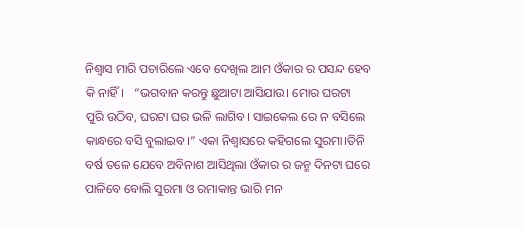ନିଶ୍ବାସ ମାରି ପଚାରିଲେ ଏବେ ଦେଖିଲ ଆମ ଓଁକାର ର ପସନ୍ଦ ହେବ କି ନାହିଁ।   “ଭଗବାନ କରନ୍ତୁ ଛୁଆଟା ଆସିଯାଉ। ମୋର ଘରଟା ପୁରି ଉଠିବ, ଘରଟା ଘର ଭଳି ଲାଗିବ। ସାଇକେଲ ରେ ନ ବସିଲେ କାନ୍ଧରେ ବସି ବୁଲାଇବ।” ଏକା ନିଶ୍ବାସରେ କହିଗଲେ ସୁରମା।ତିନି ବର୍ଷ ତଳେ ଯେବେ ଅବିନାଶ ଆସିଥିଲା ଓଁକାର ର ଜନ୍ମ ଦିନଟା ଘରେ ପାଳିବେ ବୋଲି ସୁରମା ଓ ରମାକାନ୍ତ ଭାରି ମନ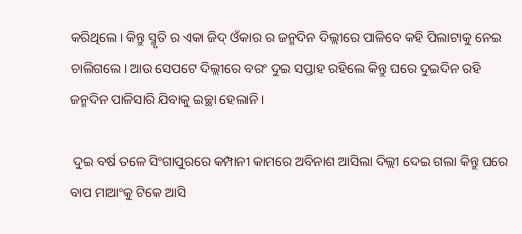କରିଥିଲେ। କିନ୍ତୁ ସ୍ମୃତି ର ଏକା ଜିଦ୍ ଓଁକାର ର ଜନ୍ମଦିନ ଦିଲ୍ଲୀରେ ପାଳିବେ କହି ପିଲାଟାକୁ ନେଇ ଚାଲିଗଲେ। ଆଉ ସେପଟେ ଦିଲ୍ଲୀରେ ବରଂ ଦୁଇ ସପ୍ତାହ ରହିଲେ କିନ୍ତୁ ଘରେ ଦୁଇଦିନ ରହି ଜନ୍ମଦିନ ପାଳିସାରି ଯିବାକୁ ଇଚ୍ଛା ହେଲାନି।

 ଦୁଇ ବର୍ଷ ତଳେ ସିଂଗାପୁରରେ କମ୍ପାନୀ କାମରେ ଅବିନାଶ ଆସିଲା ଦିଲ୍ଲୀ ଦେଇ ଗଲା କିନ୍ତୁ ଘରେ ବାପ ମାଆଂକୁ ଟିକେ ଆସି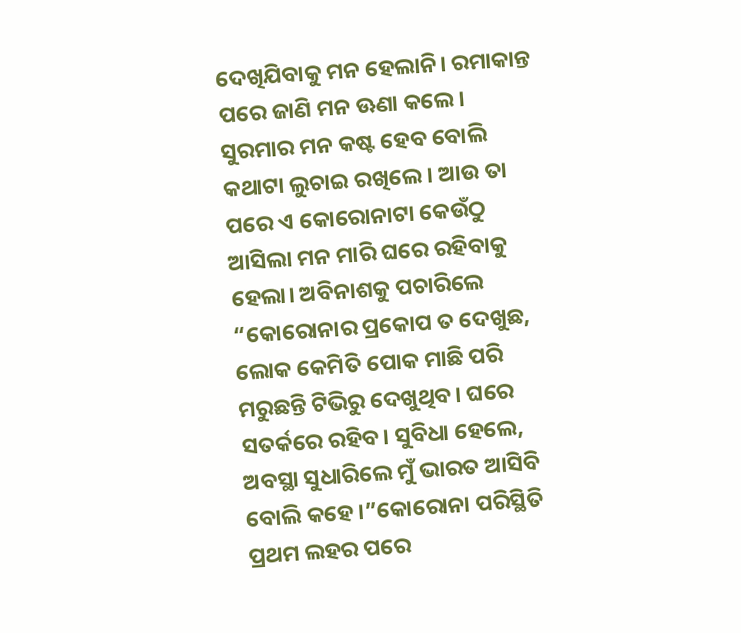ଦେଖିଯିବାକୁ ମନ ହେଲାନି। ରମାକାନ୍ତ ପରେ ଜାଣି ମନ ଊଣା କଲେ। ସୁରମାର ମନ କଷ୍ଟ ହେବ ବୋଲି କଥାଟା ଲୁଚାଇ ରଖିଲେ। ଆଉ ତା ପରେ ଏ କୋରୋନାଟା କେଉଁଠୁ ଆସିଲା ମନ ମାରି ଘରେ ରହିବାକୁ ହେଲା। ଅବିନାଶକୁ ପଚାରିଲେ “କୋରୋନାର ପ୍ରକୋପ ତ ଦେଖୁଛ, ଲୋକ କେମିତି ପୋକ ମାଛି ପରି ମରୁଛନ୍ତି ଟିଭିରୁ ଦେଖୁଥିବ। ଘରେ ସତର୍କରେ ରହିବ। ସୁବିଧା ହେଲେ, ଅବସ୍ଥା ସୁଧାରିଲେ ମୁଁ ଭାରତ ଆସିବି ବୋଲି କହେ।”କୋରୋନା ପରିସ୍ଥିତି ପ୍ରଥମ ଲହର ପରେ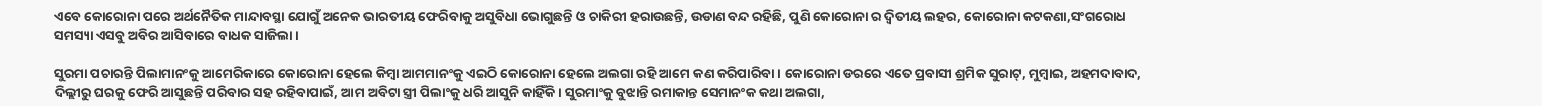ଏବେ କୋରୋନା ପରେ ଅର୍ଥନୈତିକ ମାନ୍ଦାବସ୍ଥା ଯୋଗୁଁ ଅନେକ ଭାରତୀୟ ଫେରିବାକୁ ଅସୁବିଧା ଭୋଗୁଛନ୍ତି ଓ ଚାକିରୀ ହରାଉଛନ୍ତି, ଉଡାଣ ବନ୍ଦ ରହିଛି, ପୁଣି କୋରୋନା ର ଦ୍ବିତୀୟ ଲହର, କୋରୋନା କଟକଣା,ସଂଗରୋଧ ସମସ୍ୟା ଏସବୁ ଅବିର ଆସିବାରେ ବାଧକ ସାଜିଲା।

ସୁରମା ପଚାରନ୍ତି ପିଲାମାନଂକୁ ଆମେରିକାରେ କୋରୋନା ହେଲେ କିମ୍ବା ଆମମାନଂକୁ ଏଇଠି କୋରୋନା ହେଲେ ଅଲଗା ରହି ଆମେ କଣ କରିପାରିବା। କୋରୋନା ଡରରେ ଏତେ ପ୍ରବାସୀ ଶ୍ରମିକ ସୁରାଟ୍, ମୁମ୍ବାଇ, ଅହମଦାବାଦ, ଦିଲ୍ଲୀରୁ ଘରକୁ ଫେରି ଆସୁଛନ୍ତି ପରିବାର ସହ ରହିବାପାଇଁ, ଆମ ଅବିଟା ସ୍ତ୍ରୀ ପିଲାଂକୁ ଧରି ଆସୁନି କାହିଁକି। ସୁରମାଂକୁ ବୁଝାନ୍ତି ରମାକାନ୍ତ ସେମାନଂକ କଥା ଅଲଗା,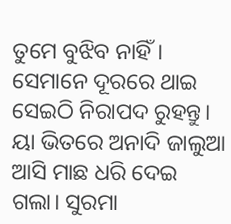ତୁମେ ବୁଝିବ ନାହିଁ। ସେମାନେ ଦୂରରେ ଥାଇ ସେଇଠି ନିରାପଦ ରୁହନ୍ତୁ।                ୟା ଭିତରେ ଅନାଦି ଜାଲୁଆ ଆସି ମାଛ ଧରି ଦେଇ ଗଲା। ସୁରମା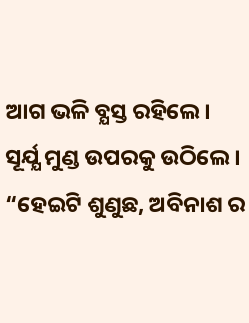ଆଗ ଭଳି ବ୍ଯସ୍ତ ରହିଲେ। ସୂର୍ଯ୍ଯ ମୁଣ୍ଡ ଉପରକୁ ଉଠିଲେ। “ହେଇଟି ଶୁଣୁଛ, ଅବିନାଶ ର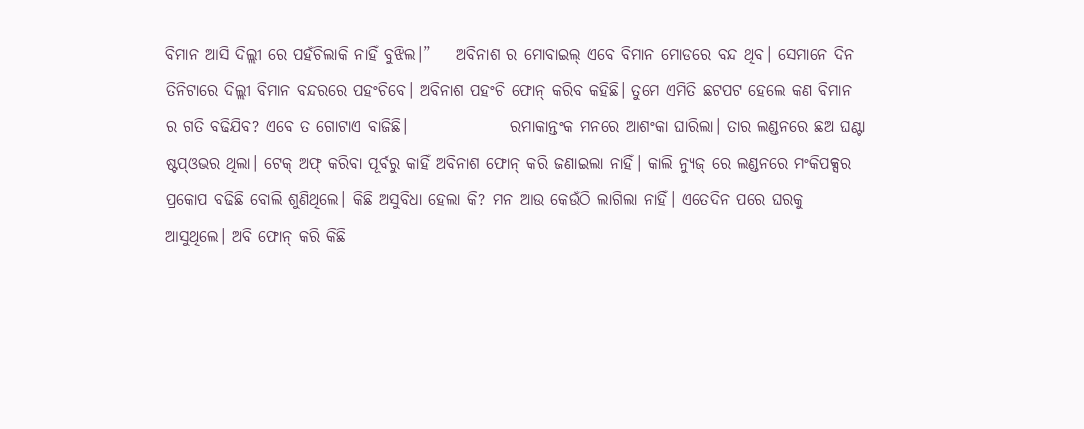ବିମାନ ଆସି ଦିଲ୍ଲୀ ରେ ପହଁଚିଲାକି ନାହିଁ ବୁଝିଲ।”    ଅବିନାଶ ର ମୋବାଇଲ୍ ଏବେ ବିମାନ ମୋଡରେ ବନ୍ଦ ଥିବ। ସେମାନେ ଦିନ ତିନିଟାରେ ଦିଲ୍ଲୀ ବିମାନ ବନ୍ଦରରେ ପହଂଚିବେ। ଅବିନାଶ ପହଂଚି ଫୋନ୍ କରିବ କହିଛି। ତୁମେ ଏମିତି ଛଟପଟ ହେଲେ କଣ ବିମାନ ର ଗତି ବଢିଯିବ? ଏବେ ତ ଗୋଟାଏ ବାଜିଛି।                ରମାକାନ୍ତଂକ ମନରେ ଆଶଂକା ଘାରିଲା। ତାର ଲଣ୍ଡନରେ ଛଅ ଘଣ୍ଟା ଷ୍ଟପ୍ଓଭର ଥିଲା। ଟେକ୍ ଅଫ୍ କରିବା ପୂର୍ବରୁ କାହିଁ ଅବିନାଶ ଫୋନ୍ କରି ଜଣାଇଲା ନାହିଁ। କାଲି ନ୍ଯୁଜ୍ ରେ ଲଣ୍ଡନରେ ମଂକିପକ୍ସର ପ୍ରକୋପ ବଢିଛି ବୋଲି ଶୁଣିଥିଲେ। କିଛି ଅସୁବିଧା ହେଲା କି? ମନ ଆଉ କେଉଁଠି ଲାଗିଲା ନାହିଁ। ଏତେଦିନ ପରେ ଘରକୁ ଆସୁଥିଲେ। ଅବି ଫୋନ୍ କରି କିଛି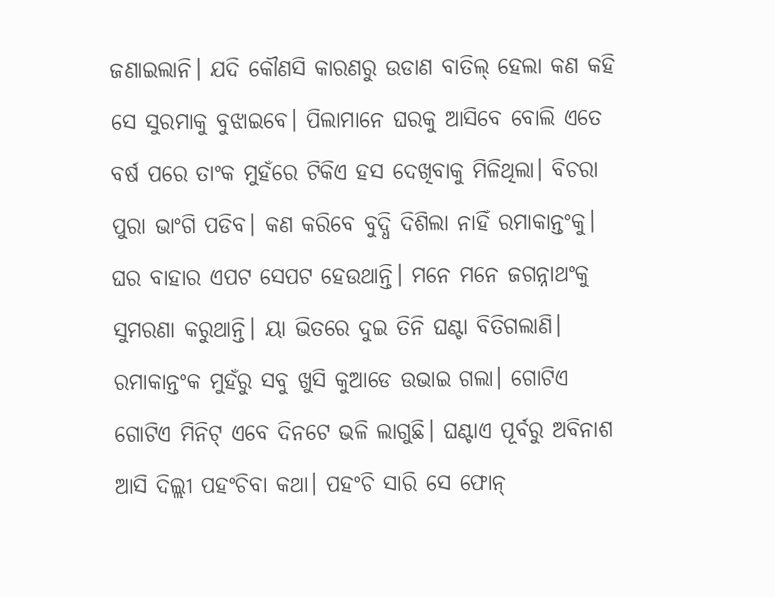ଜଣାଇଲାନି। ଯଦି କୌଣସି କାରଣରୁ ଉଡାଣ ବାତିଲ୍ ହେଲା କଣ କହି ସେ ସୁରମାକୁ ବୁଝାଇବେ। ପିଲାମାନେ ଘରକୁ ଆସିବେ ବୋଲି ଏତେ ବର୍ଷ ପରେ ତାଂକ ମୁହଁରେ ଟିକିଏ ହସ ଦେଖିବାକୁ ମିଳିଥିଲା। ବିଚରା ପୁରା ଭାଂଗି ପଡିବ। କଣ କରିବେ ବୁଦ୍ଧି ଦିଶିଲା ନାହିଁ ରମାକାନ୍ତଂକୁ। ଘର ବାହାର ଏପଟ ସେପଟ ହେଉଥାନ୍ତି। ମନେ ମନେ ଜଗନ୍ନାଥଂକୁ ସୁମରଣା କରୁଥାନ୍ତି। ୟା ଭିତରେ ଦୁଇ ତିନି ଘଣ୍ଟା ବିତିଗଲାଣି। ରମାକାନ୍ତଂକ ମୁହଁରୁ ସବୁ ଖୁସି କୁଆଡେ ଉଭାଇ ଗଲା। ଗୋଟିଏ ଗୋଟିଏ ମିନିଟ୍ ଏବେ ଦିନଟେ ଭଳି ଲାଗୁଛି। ଘଣ୍ଟାଏ ପୂର୍ବରୁ ଅବିନାଶ ଆସି ଦିଲ୍ଲୀ ପହଂଚିବା କଥା। ପହଂଚି ସାରି ସେ ଫୋନ୍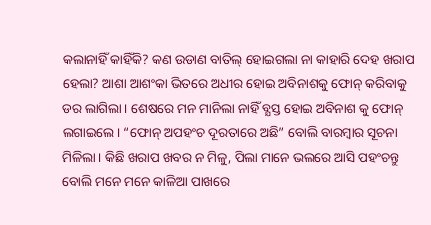କଲାନାହିଁ କାହିଁକି? କଣ ଉଡାଣ ବାତିଲ୍ ହୋଇଗଲା ନା କାହାରି ଦେହ ଖରାପ ହେଲା? ଆଶା ଆଶଂକା ଭିତରେ ଅଧୀର ହୋଇ ଅବିନାଶକୁ ଫୋନ୍ କରିବାକୁ ଡର ଲାଗିଲା। ଶେଷରେ ମନ ମାନିଲା ନାହିଁ ବ୍ଯସ୍ତ ହୋଇ ଅବିନାଶ କୁ ଫୋନ୍ ଲଗାଇଲେ। “ଫୋନ୍ ଅପହଂଚ ଦୂରତାରେ ଅଛି” ବୋଲି ବାରମ୍ବାର ସୂଚନା ମିଳିଲା। କିଛି ଖରାପ ଖବର ନ ମିଳୁ, ପିଲା ମାନେ ଭଲରେ ଆସି ପହଂଚନ୍ତୁ ବୋଲି ମନେ ମନେ କାଳିଆ ପାଖରେ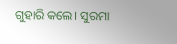ଗୁହାରି କଲେ। ସୁରମା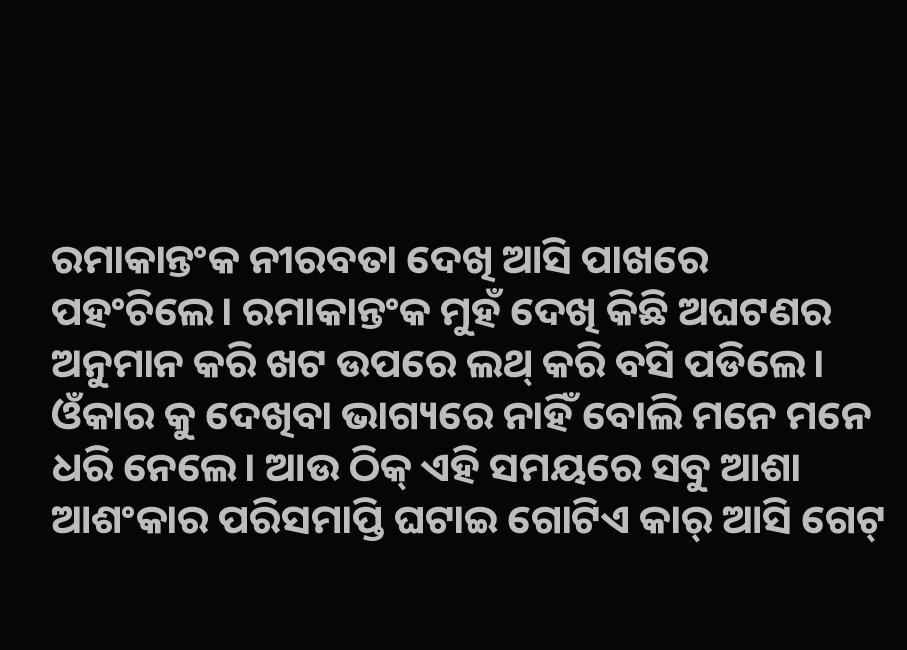ରମାକାନ୍ତଂକ ନୀରବତା ଦେଖି ଆସି ପାଖରେ ପହଂଚିଲେ। ରମାକାନ୍ତଂକ ମୁହଁ ଦେଖି କିଛି ଅଘଟଣର ଅନୁମାନ କରି ଖଟ ଉପରେ ଲଥ୍ କରି ବସି ପଡିଲେ। ଓଁକାର କୁ ଦେଖିବା ଭାଗ୍ୟରେ ନାହିଁ ବୋଲି ମନେ ମନେ ଧରି ନେଲେ। ଆଉ ଠିକ୍ ଏହି ସମୟରେ ସବୁ ଆଶା ଆଶଂକାର ପରିସମାପ୍ତି ଘଟାଇ ଗୋଟିଏ କାର୍ ଆସି ଗେଟ୍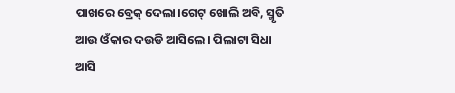ପାଖରେ ବ୍ରେକ୍ ଦେଲା।ଗେଟ୍ ଖୋଲି ଅବି, ସ୍ମୃତି ଆଉ ଓଁକାର ଦଉଡି ଆସିଲେ। ପିଲାଟା ସିଧା ଆସି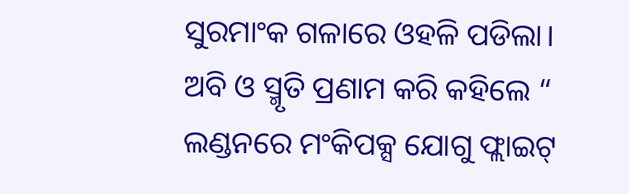ସୁରମାଂକ ଗଳାରେ ଓହଳି ପଡିଲା। ଅବି ଓ ସ୍ମୃତି ପ୍ରଣାମ କରି କହିଲେ “ ଲଣ୍ଡନରେ ମଂକିପକ୍ସ ଯୋଗୁ ଫ୍ଲାଇଟ୍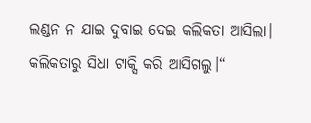ଲଣ୍ଡନ ନ ଯାଇ ଦୁବାଇ ଦେଇ କଲିକତା ଆସିଲା। କଲିକତାରୁ ସିଧା ଟାକ୍ସି କରି ଆସିଗଲୁ।“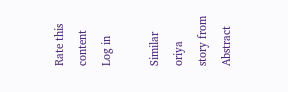Rate this content
Log in

Similar oriya story from Abstract